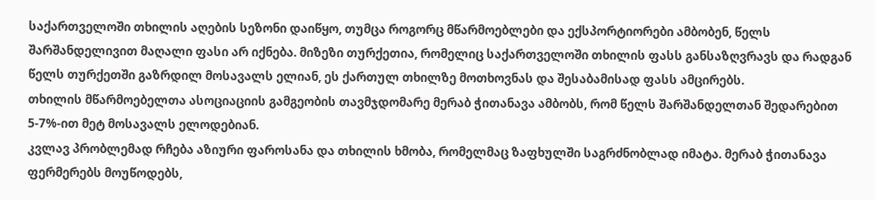საქართველოში თხილის აღების სეზონი დაიწყო, თუმცა როგორც მწარმოებლები და ექსპორტიორები ამბობენ, წელს შარშანდელივით მაღალი ფასი არ იქნება. მიზეზი თურქეთია, რომელიც საქართველოში თხილის ფასს განსაზღვრავს და რადგან წელს თურქეთში გაზრდილ მოსავალს ელიან, ეს ქართულ თხილზე მოთხოვნას და შესაბამისად ფასს ამცირებს.
თხილის მწარმოებელთა ასოციაციის გამგეობის თავმჯდომარე მერაბ ჭითანავა ამბობს, რომ წელს შარშანდელთან შედარებით 5-7%-ით მეტ მოსავალს ელოდებიან.
კვლავ პრობლემად რჩება აზიური ფაროსანა და თხილის ხმობა, რომელმაც ზაფხულში საგრძნობლად იმატა. მერაბ ჭითანავა ფერმერებს მოუწოდებს,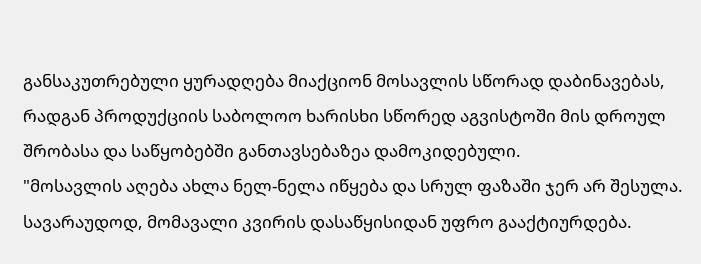განსაკუთრებული ყურადღება მიაქციონ მოსავლის სწორად დაბინავებას, რადგან პროდუქციის საბოლოო ხარისხი სწორედ აგვისტოში მის დროულ შრობასა და საწყობებში განთავსებაზეა დამოკიდებული.
"მოსავლის აღება ახლა ნელ-ნელა იწყება და სრულ ფაზაში ჯერ არ შესულა. სავარაუდოდ, მომავალი კვირის დასაწყისიდან უფრო გააქტიურდება.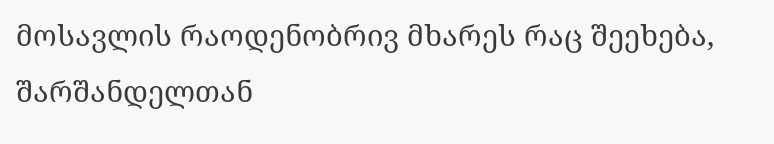მოსავლის რაოდენობრივ მხარეს რაც შეეხება, შარშანდელთან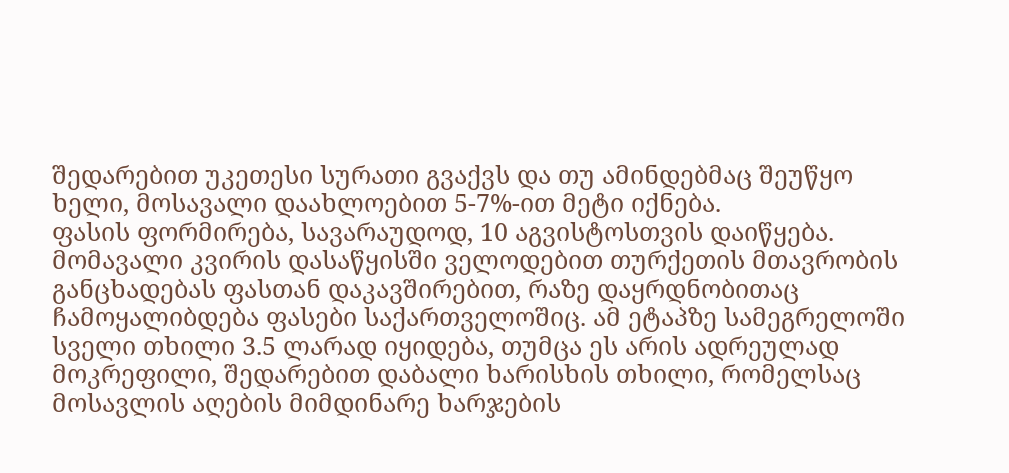შედარებით უკეთესი სურათი გვაქვს და თუ ამინდებმაც შეუწყო ხელი, მოსავალი დაახლოებით 5-7%-ით მეტი იქნება.
ფასის ფორმირება, სავარაუდოდ, 10 აგვისტოსთვის დაიწყება. მომავალი კვირის დასაწყისში ველოდებით თურქეთის მთავრობის განცხადებას ფასთან დაკავშირებით, რაზე დაყრდნობითაც ჩამოყალიბდება ფასები საქართველოშიც. ამ ეტაპზე სამეგრელოში სველი თხილი 3.5 ლარად იყიდება, თუმცა ეს არის ადრეულად მოკრეფილი, შედარებით დაბალი ხარისხის თხილი, რომელსაც მოსავლის აღების მიმდინარე ხარჯების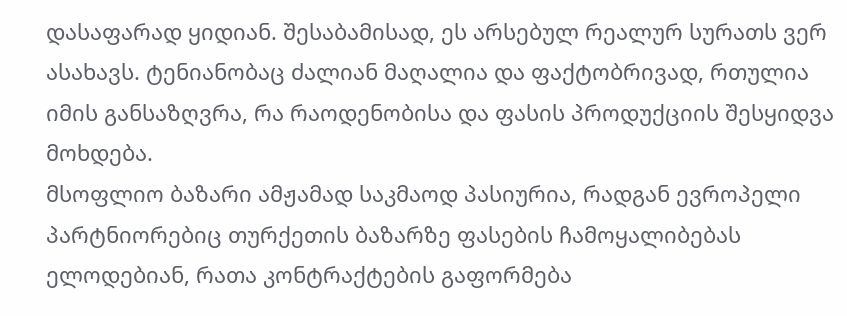დასაფარად ყიდიან. შესაბამისად, ეს არსებულ რეალურ სურათს ვერ ასახავს. ტენიანობაც ძალიან მაღალია და ფაქტობრივად, რთულია იმის განსაზღვრა, რა რაოდენობისა და ფასის პროდუქციის შესყიდვა მოხდება.
მსოფლიო ბაზარი ამჟამად საკმაოდ პასიურია, რადგან ევროპელი პარტნიორებიც თურქეთის ბაზარზე ფასების ჩამოყალიბებას ელოდებიან, რათა კონტრაქტების გაფორმება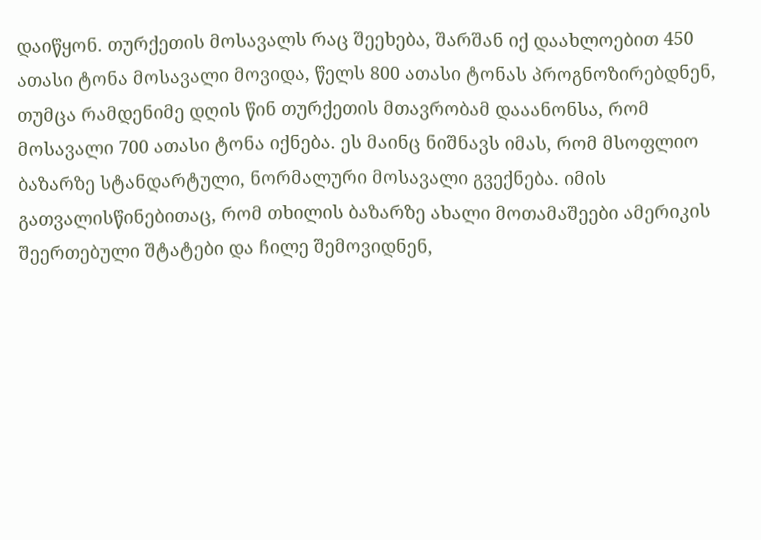დაიწყონ. თურქეთის მოსავალს რაც შეეხება, შარშან იქ დაახლოებით 450 ათასი ტონა მოსავალი მოვიდა, წელს 800 ათასი ტონას პროგნოზირებდნენ, თუმცა რამდენიმე დღის წინ თურქეთის მთავრობამ დააანონსა, რომ მოსავალი 700 ათასი ტონა იქნება. ეს მაინც ნიშნავს იმას, რომ მსოფლიო ბაზარზე სტანდარტული, ნორმალური მოსავალი გვექნება. იმის გათვალისწინებითაც, რომ თხილის ბაზარზე ახალი მოთამაშეები ამერიკის შეერთებული შტატები და ჩილე შემოვიდნენ,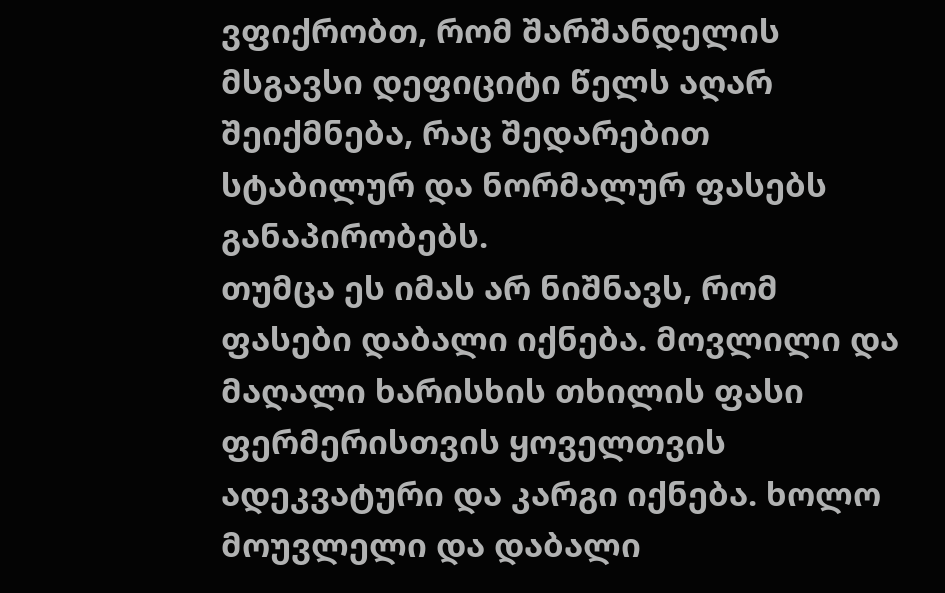ვფიქრობთ, რომ შარშანდელის მსგავსი დეფიციტი წელს აღარ შეიქმნება, რაც შედარებით სტაბილურ და ნორმალურ ფასებს განაპირობებს.
თუმცა ეს იმას არ ნიშნავს, რომ ფასები დაბალი იქნება. მოვლილი და მაღალი ხარისხის თხილის ფასი ფერმერისთვის ყოველთვის ადეკვატური და კარგი იქნება. ხოლო მოუვლელი და დაბალი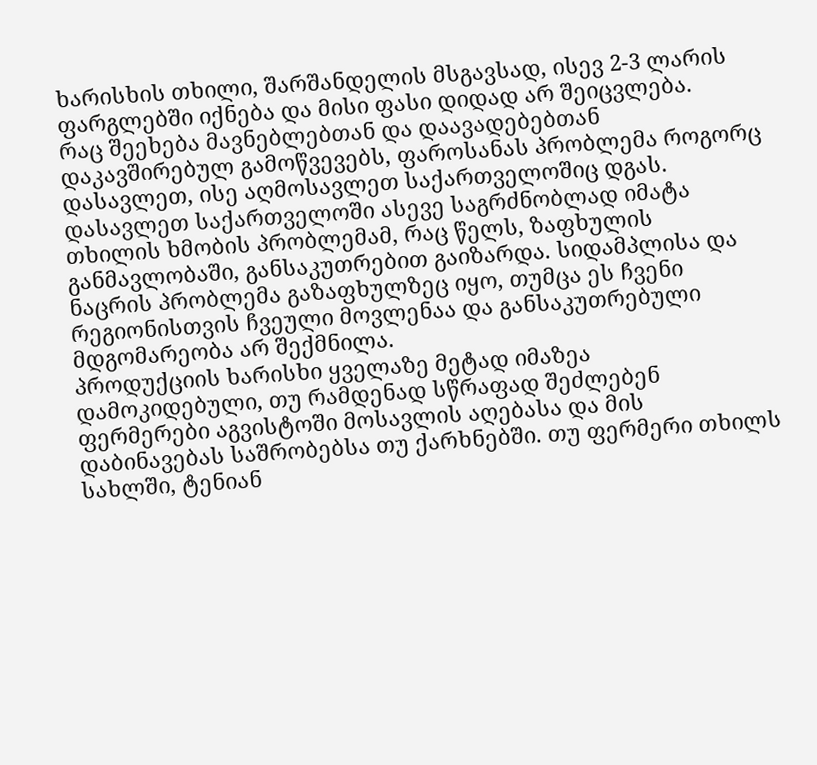ხარისხის თხილი, შარშანდელის მსგავსად, ისევ 2-3 ლარის ფარგლებში იქნება და მისი ფასი დიდად არ შეიცვლება.
რაც შეეხება მავნებლებთან და დაავადებებთან დაკავშირებულ გამოწვევებს, ფაროსანას პრობლემა როგორც დასავლეთ, ისე აღმოსავლეთ საქართველოშიც დგას. დასავლეთ საქართველოში ასევე საგრძნობლად იმატა თხილის ხმობის პრობლემამ, რაც წელს, ზაფხულის განმავლობაში, განსაკუთრებით გაიზარდა. სიდამპლისა და ნაცრის პრობლემა გაზაფხულზეც იყო, თუმცა ეს ჩვენი რეგიონისთვის ჩვეული მოვლენაა და განსაკუთრებული მდგომარეობა არ შექმნილა.
პროდუქციის ხარისხი ყველაზე მეტად იმაზეა დამოკიდებული, თუ რამდენად სწრაფად შეძლებენ ფერმერები აგვისტოში მოსავლის აღებასა და მის დაბინავებას საშრობებსა თუ ქარხნებში. თუ ფერმერი თხილს სახლში, ტენიან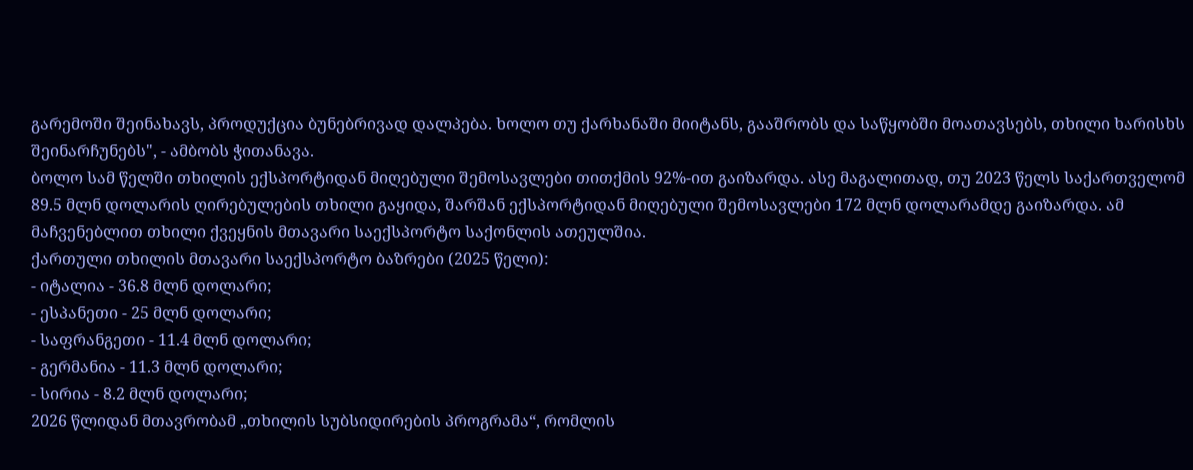გარემოში შეინახავს, პროდუქცია ბუნებრივად დალპება. ხოლო თუ ქარხანაში მიიტანს, გააშრობს და საწყობში მოათავსებს, თხილი ხარისხს შეინარჩუნებს", - ამბობს ჭითანავა.
ბოლო სამ წელში თხილის ექსპორტიდან მიღებული შემოსავლები თითქმის 92%-ით გაიზარდა. ასე მაგალითად, თუ 2023 წელს საქართველომ 89.5 მლნ დოლარის ღირებულების თხილი გაყიდა, შარშან ექსპორტიდან მიღებული შემოსავლები 172 მლნ დოლარამდე გაიზარდა. ამ მაჩვენებლით თხილი ქვეყნის მთავარი საექსპორტო საქონლის ათეულშია.
ქართული თხილის მთავარი საექსპორტო ბაზრები (2025 წელი):
- იტალია - 36.8 მლნ დოლარი;
- ესპანეთი - 25 მლნ დოლარი;
- საფრანგეთი - 11.4 მლნ დოლარი;
- გერმანია - 11.3 მლნ დოლარი;
- სირია - 8.2 მლნ დოლარი;
2026 წლიდან მთავრობამ „თხილის სუბსიდირების პროგრამა“, რომლის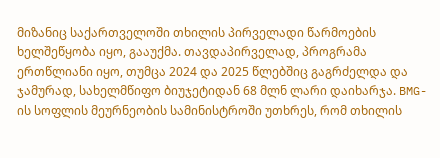მიზანიც საქართველოში თხილის პირველადი წარმოების ხელშეწყობა იყო, გააუქმა. თავდაპირველად, პროგრამა ერთწლიანი იყო, თუმცა 2024 და 2025 წლებშიც გაგრძელდა და ჯამურად, სახელმწიფო ბიუჯეტიდან 68 მლნ ლარი დაიხარჯა. BMG-ის სოფლის მეურნეობის სამინისტროში უთხრეს, რომ თხილის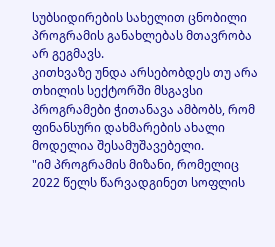სუბსიდირების სახელით ცნობილი პროგრამის განახლებას მთავრობა არ გეგმავს.
კითხვაზე უნდა არსებობდეს თუ არა თხილის სექტორში მსგავსი პროგრამები ჭითანავა ამბობს, რომ ფინანსური დახმარების ახალი მოდელია შესამუშავებელი.
"იმ პროგრამის მიზანი, რომელიც 2022 წელს წარვადგინეთ სოფლის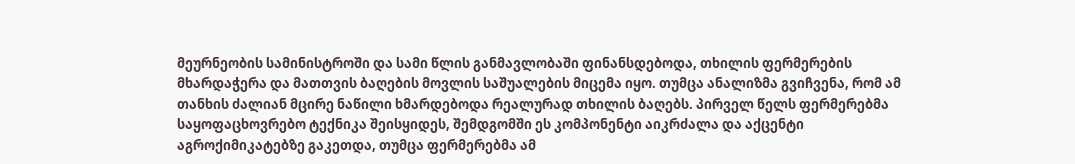მეურნეობის სამინისტროში და სამი წლის განმავლობაში ფინანსდებოდა, თხილის ფერმერების მხარდაჭერა და მათთვის ბაღების მოვლის საშუალების მიცემა იყო. თუმცა ანალიზმა გვიჩვენა, რომ ამ თანხის ძალიან მცირე ნაწილი ხმარდებოდა რეალურად თხილის ბაღებს. პირველ წელს ფერმერებმა საყოფაცხოვრებო ტექნიკა შეისყიდეს, შემდგომში ეს კომპონენტი აიკრძალა და აქცენტი აგროქიმიკატებზე გაკეთდა, თუმცა ფერმერებმა ამ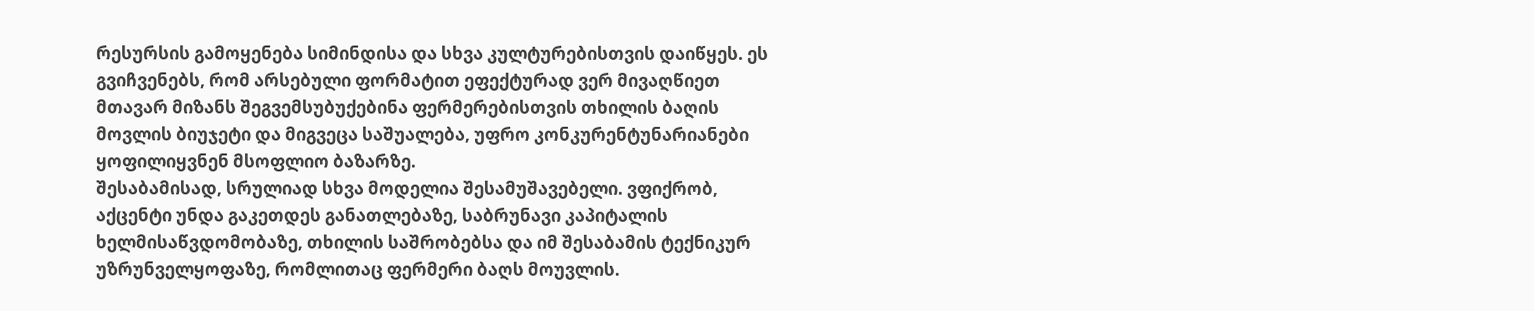რესურსის გამოყენება სიმინდისა და სხვა კულტურებისთვის დაიწყეს. ეს გვიჩვენებს, რომ არსებული ფორმატით ეფექტურად ვერ მივაღწიეთ მთავარ მიზანს შეგვემსუბუქებინა ფერმერებისთვის თხილის ბაღის მოვლის ბიუჯეტი და მიგვეცა საშუალება, უფრო კონკურენტუნარიანები ყოფილიყვნენ მსოფლიო ბაზარზე.
შესაბამისად, სრულიად სხვა მოდელია შესამუშავებელი. ვფიქრობ, აქცენტი უნდა გაკეთდეს განათლებაზე, საბრუნავი კაპიტალის ხელმისაწვდომობაზე, თხილის საშრობებსა და იმ შესაბამის ტექნიკურ უზრუნველყოფაზე, რომლითაც ფერმერი ბაღს მოუვლის.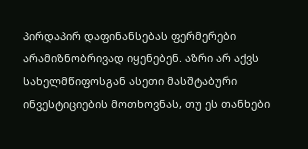პირდაპირ დაფინანსებას ფერმერები არამიზნობრივად იყენებენ. აზრი არ აქვს სახელმწიფოსგან ასეთი მასშტაბური ინვესტიციების მოთხოვნას, თუ ეს თანხები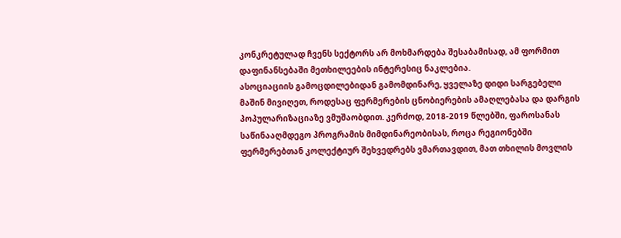კონკრეტულად ჩვენს სექტორს არ მოხმარდება შესაბამისად, ამ ფორმით დაფინანსებაში მეთხილეების ინტერესიც ნაკლებია.
ასოციაციის გამოცდილებიდან გამომდინარე, ყველაზე დიდი სარგებელი მაშინ მივიღეთ, როდესაც ფერმერების ცნობიერების ამაღლებასა და დარგის პოპულარიზაციაზე ვმუშაობდით. კერძოდ, 2018-2019 წლებში, ფაროსანას საწინააღმდეგო პროგრამის მიმდინარეობისას, როცა რეგიონებში ფერმერებთან კოლექტიურ შეხვედრებს ვმართავდით, მათ თხილის მოვლის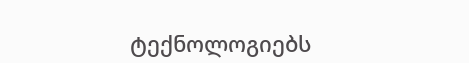ტექნოლოგიებს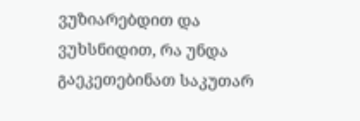ვუზიარებდით და ვუხსნიდით, რა უნდა გაეკეთებინათ საკუთარ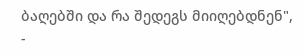ბაღებში და რა შედეგს მიიღებდნენ", -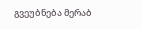გვეუბნება მერაბ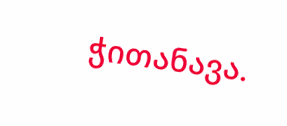ჭითანავა.